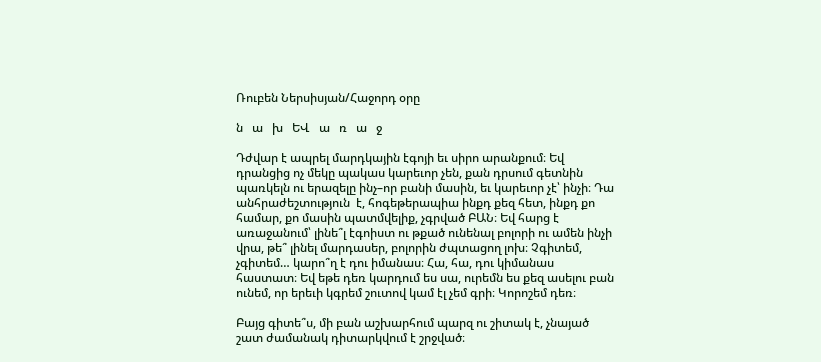Ռուբեն Ներսիսյան/Հաջորդ օրը

ն   ա   խ   ԵՎ   ա   ռ   ա   ջ

Դժվար է ապրել մարդկային էգոյի եւ սիրո արանքում։ Եվ դրանցից ոչ մեկը պակաս կարեւոր չեն, քան դրսում գետնին պառկելն ու երազելը ինչ–որ բանի մասին, եւ կարեւոր չէ՝ ինչի։ Դա անհրաժեշտություն  է, հոգեթերապիա ինքդ քեզ հետ, ինքդ քո համար, քո մասին պատմվելիք, չգրված ԲԱՆ։ Եվ հարց է առաջանում՝ լինե՞լ էգոիստ ու թքած ունենալ բոլորի ու ամեն ինչի վրա, թե՞ լինել մարդասեր, բոլորին ժպտացող լոխ։ Չգիտեմ, չգիտեմ… կարո՞ղ է դու իմանաս։ Հա, հա, դու կիմանաս հաստատ։ Եվ եթե դեռ կարդում ես սա, ուրեմն ես քեզ ասելու բան ունեմ, որ երեւի կգրեմ շուտով կամ էլ չեմ գրի։ Կորոշեմ դեռ։

Բայց գիտե՞ս, մի բան աշխարհում պարզ ու շիտակ է, չնայած շատ ժամանակ դիտարկվում է շրջված։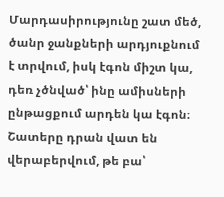Մարդասիրությունը շատ մեծ, ծանր ջանքների արդյուքնում է տրվում, իսկ էգոն միշտ կա, դեռ չծնված՝ ինը ամիսների ընթացքում արդեն կա էգոն։ Շատերը դրան վատ են վերաբերվում, թե բա՝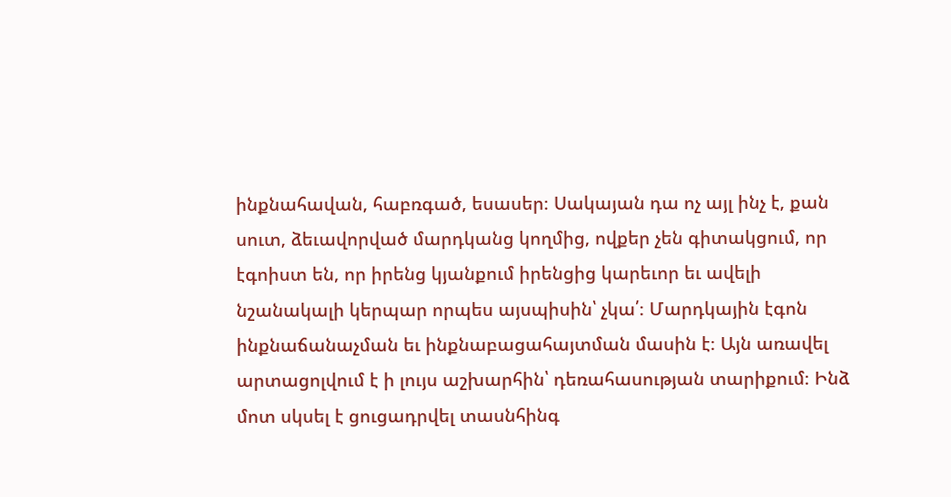ինքնահավան, հաբռգած, եսասեր։ Սակայան դա ոչ այլ ինչ է, քան սուտ, ձեւավորված մարդկանց կողմից, ովքեր չեն գիտակցում, որ էգոիստ են, որ իրենց կյանքում իրենցից կարեւոր եւ ավելի նշանակալի կերպար որպես այսպիսին՝ չկա՛։ Մարդկային էգոն ինքնաճանաչման եւ ինքնաբացահայտման մասին է։ Այն առավել արտացոլվում է ի լույս աշխարհին՝ դեռահասության տարիքում։ Ինձ մոտ սկսել է ցուցադրվել տասնհինգ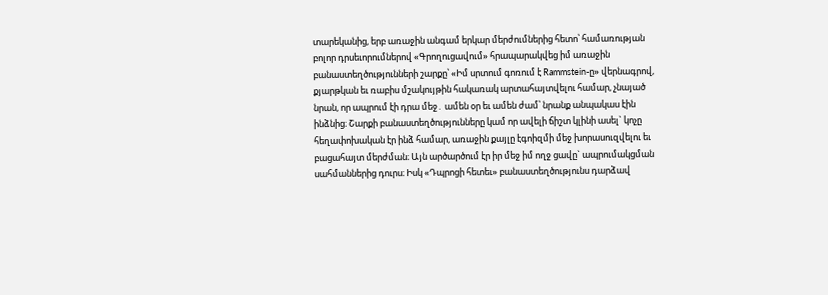տարեկանից, երբ առաջին անգամ երկար մերժումներից հետո՝ համառության բոլոր դրսեւորումներով «Գրողուցավում» հրապարակվեց իմ առաջին բանաստեղծությունների շարքը՝ «Իմ սրտում գոռում է Rammstein-ը» վերնագրով,  քյարթկան եւ ռաբիս մշակույթին հակառակ արտահայտվելու համար, չնայած նրան, որ ապրում էի դրա մեջ․ ամեն օր եւ ամեն ժամ՝ նրանք անպակաս էին ինձնից։ Շարքի բանաստեղծությունները կամ որ ավելի ճիշտ կլինի ասել` կոչը հեղափոխական էր ինձ համար, առաջին քայլը էգոիզմի մեջ խորասուզվելու եւ բացահայտ մերժման։ Այն արծարծում էր իր մեջ իմ ողջ ցավը` ապրումակցման սահմաններից դուրս։ Իսկ «Դպրոցի հետեւ» բանաստեղծությունս դարձավ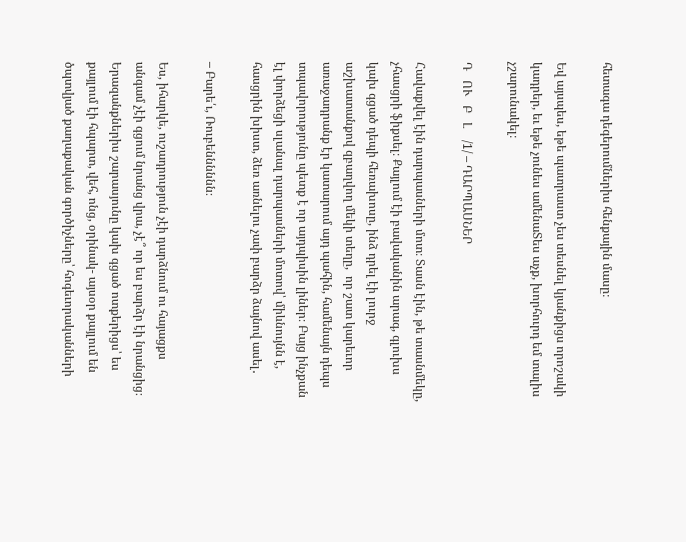հետագա դեգերումներիս հենքային մասը։

Եվ այսպես, եթե պատրաստ չես տեսնել կյանքիցս որոշակի կադրեր, եւ եթե չունես ամենաՏես աչք, խորհուրդ եմ տալիս չշարունակել։

Դ   ՈՒ   Բ   Լ    /1/ – ԴԱՐՊԱՍՆԵՐ

Հավաքվել էին դարպասների մոտ։ Տասն էին, թե տասնմեկը, չհասցրի ֆիքսել։ Քայլում էի բավականին արագ, գլուխս կախ գցած դեպի հեռախոսը, ինձ դրել էի լուրջ աշխատանքով զբաղվող մեկի տեղը,  որ շատ կարեւոր առաջադրանք էր կատարում այդ պահին, համենայն դեպս տպավորությունը պետք է որ այդպիսին լիներ։ Բայց ինչքան էլ փորձեցի սլանալ դարպասների մոտով՝ միևնույնն է, հասցրին խիստ, ձեռ առնելու չափ բարձր ձայնով ասել․

– Բարե՛ւ, Ռուբենննննն։

Ես, իհարկե, ուշադրություն չէի դարձնում ու հայացքս անգամ չէի գցում նրանց վրա, չէ՞ որ ես բարձր էի նրանցից։ Երազանքներիս շարասյունը կախ գցած ոտքերիցս՝ ես քայլում էի հպարտ, վեհ, ոնց, օրինակ- այսօր քայլում են ծպտվյած քաղաքական գործիչները՝ հոգեւորականների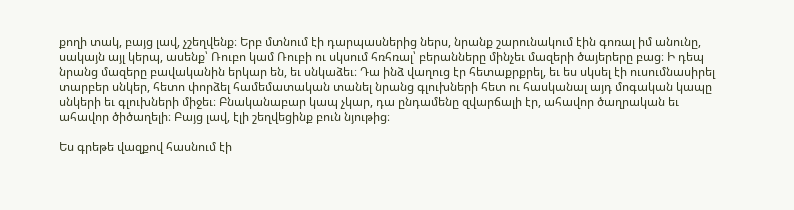քողի տակ, բայց լավ, չշեղվենք։ Երբ մտնում էի դարպասներից ներս, նրանք շարունակում էին գոռալ իմ անունը, սակայն այլ կերպ, ասենք՝ Ռուբո կամ Ռուբի ու սկսում հռհռալ՝ բերանները մինչեւ մազերի ծայերերը բաց։ Ի դեպ նրանց մազերը բավականին երկար են, եւ սնկաձեւ։ Դա ինձ վաղուց էր հետաքրքրել, եւ ես սկսել էի ուսումնասիրել տարբեր սնկեր, հետո փորձել համեմատական տանել նրանց գլուխների հետ ու հասկանալ այդ մոգական կապը սնկերի եւ գլուխների միջեւ։ Բնականաբար կապ չկար, դա ընդամենը զվարճալի էր, ահավոր ծաղրական եւ ահավոր ծիծաղելի։ Բայց լավ, էլի շեղվեցինք բուն նյութից։

Ես գրեթե վազքով հասնում էի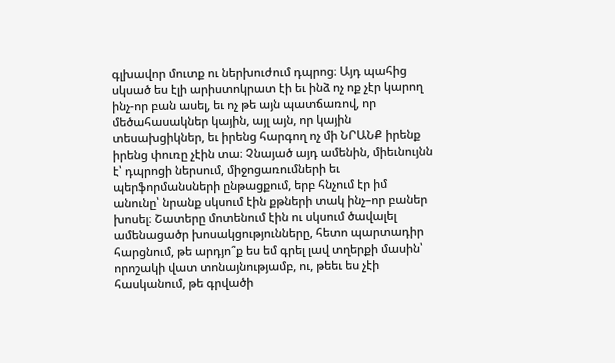գլխավոր մուտք ու ներխուժում դպրոց։ Այդ պահից սկսած ես էլի արիստոկրատ էի եւ ինձ ոչ ոք չէր կարող ինչ-որ բան ասել, եւ ոչ թե այն պատճառով, որ մեծահասակներ կային, այլ այն, որ կային տեսախցիկներ, եւ իրենց հարգող ոչ մի ՆՐԱՆՔ իրենք իրենց փուռը չէին տա։ Չնայած այդ ամենին, միեւնույնն է՝ դպրոցի ներսում, միջոցառումների եւ պերֆորմանսների ընթացքում, երբ հնչում էր իմ անունը՝ նրանք սկսում էին քթների տակ ինչ–որ բաներ խոսել։ Շատերը մոտենում էին ու սկսում ծավալել ամենացածր խոսակցությունները, հետո պարտադիր հարցնում, թե արդյո՞ք ես եմ գրել լավ տղերքի մասին՝ որոշակի վատ տոնայնությամբ, ու, թեեւ ես չէի հասկանում, թե գրվածի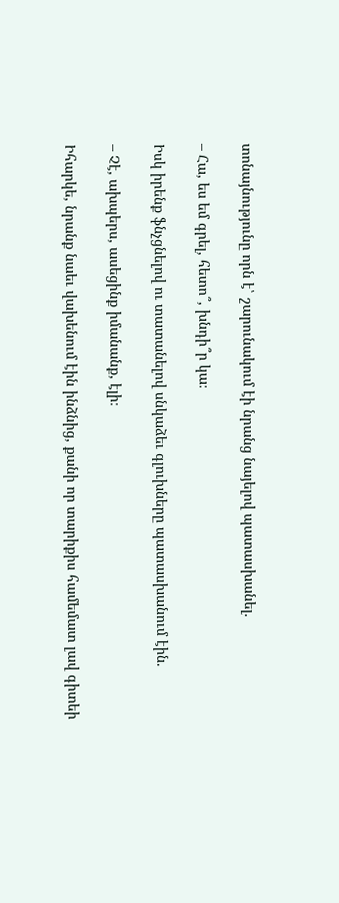տոնայնությունը որն է՝ շարունակում էի նրանց նայելով պատասխանել.

– Հա, ես եմ գրել, հետո՞, խնդի՞ր կա։

Իսկ իրենք ֆնչցնելով ու տատանելով սնկաձեւ գլուխները պատասխանում էին.

– Չէ, ախպերս, ասեցինք իմանանք, էլի։

Իհարկե, նրանք նաեւ վախենում էին ինձնից, քանի որ տարիքիս համեմատ լավ գիտեի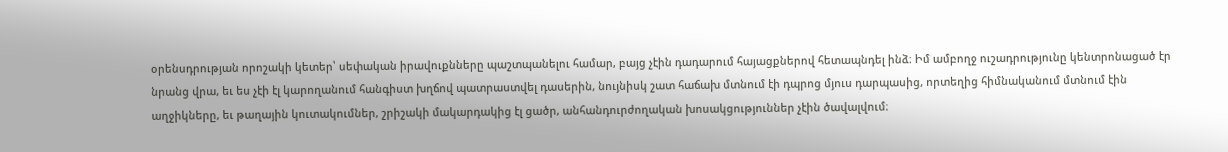օրենսդրության որոշակի կետեր՝ սեփական իրավուքնները պաշտպանելու համար, բայց չէին դադարում հայացքներով հետապնդել ինձ։ Իմ ամբողջ ուշադրությունը կենտրոնացած էր նրանց վրա, եւ ես չէի էլ կարողանում հանգիստ խղճով պատրաստվել դասերին, նույնիսկ շատ հաճախ մտնում էի դպրոց մյուս դարպասից, որտեղից հիմնականում մտնում էին աղջիկները, եւ թաղային կուտակումներ, շրիշակի մակարդակից էլ ցածր, անհանդուրժողական խոսակցություններ չէին ծավալվում։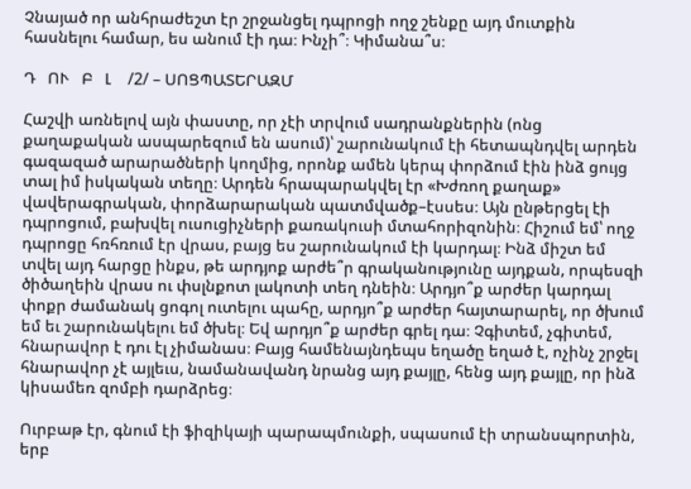Չնայած որ անհրաժեշտ էր շրջանցել դպրոցի ողջ շենքը այդ մուտքին հասնելու համար, ես անում էի դա։ Ինչի՞։ Կիմանա՞ս։

Դ   ՈՒ   Բ   Լ    /2/ – ՍՈՑՊԱՏԵՐԱԶՄ

Հաշվի առնելով այն փաստը, որ չէի տրվում սադրանքներին (ոնց քաղաքական ասպարեզում են ասում)՝ շարունակում էի հետապնդվել արդեն գազազած արարածների կողմից, որոնք ամեն կերպ փորձում էին ինձ ցույց տալ իմ իսկական տեղը։ Արդեն հրապարակվել էր «Խժռող քաղաք» վավերագրական, փորձարարական պատմվածք–էսսես։ Այն ընթերցել էի դպրոցում, բախվել ուսուցիչների քառակուսի մտահորիզոնին։ Հիշում եմ՝ ողջ դպրոցը հռհռում էր վրաս, բայց ես շարունակում էի կարդալ։ Ինձ միշտ եմ տվել այդ հարցը ինքս, թե արդյոք արժե՞ր գրականությունը այդքան, որպեսզի ծիծաղեին վրաս ու փսլնքոտ լակոտի տեղ դնեին։ Արդյո՞ք արժեր կարդալ փոքր ժամանակ ցոգոլ ուտելու պահը, արդյո՞ք արժեր հայտարարել, որ ծխում եմ եւ շարունակելու եմ ծխել։ Եվ արդյո՞ք արժեր գրել դա։ Չգիտեմ, չգիտեմ, հնարավոր է դու էլ չիմանաս։ Բայց համենայնդեպս եղածը եղած է, ոչինչ շրջել հնարավոր չէ այլեւս, նամանավանդ նրանց այդ քայլը, հենց այդ քայլը, որ ինձ կիսամեռ զոմբի դարձրեց։

Ուրբաթ էր, գնում էի ֆիզիկայի պարապմունքի, սպասում էի տրանսպորտին, երբ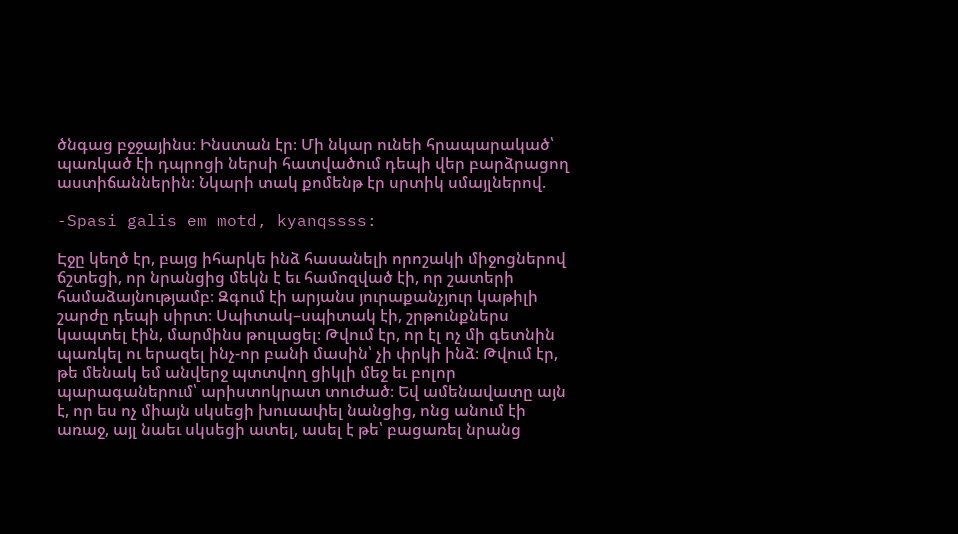ծնգաց բջջայինս։ Ինստան էր։ Մի նկար ունեի հրապարակած՝ պառկած էի դպրոցի ներսի հատվածում դեպի վեր բարձրացող աստիճաններին։ Նկարի տակ քոմենթ էր սրտիկ սմայլներով.

-Spasi galis em motd, kyanqssss:

Էջը կեղծ էր, բայց իհարկե ինձ հասանելի որոշակի միջոցներով ճշտեցի, որ նրանցից մեկն է եւ համոզված էի, որ շատերի համաձայնությամբ։ Զգում էի արյանս յուրաքանչյուր կաթիլի շարժը դեպի սիրտ։ Սպիտակ–սպիտակ էի, շրթունքներս կապտել էին, մարմինս թուլացել։ Թվում էր, որ էլ ոչ մի գետնին պառկել ու երազել ինչ-որ բանի մասին՝ չի փրկի ինձ։ Թվում էր, թե մենակ եմ անվերջ պտտվող ցիկլի մեջ եւ բոլոր պարագաներում՝ արիստոկրատ տուժած։ Եվ ամենավատը այն է, որ ես ոչ միայն սկսեցի խուսափել նանցից, ոնց անում էի առաջ, այլ նաեւ սկսեցի ատել, ասել է թե՝ բացառել նրանց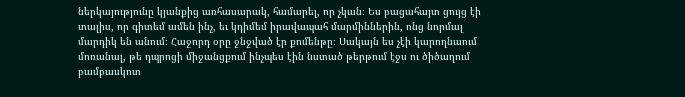ներկայությունը կյանքից առհասարակ, համարել, որ չկան։ Ես բացահայտ ցույց էի տալիս, որ գիտեմ ամեն ինչ, եւ կդիմեմ իրավապահ մարմիններին, ոնց նորմալ մարդիկ են անում։ Հաջորդ օրը ջնջված էր քոմենթը։ Սակայն ես չէի կարողնաում մոռանալ, թե դպրոցի միջանցքում ինչպես էին նստած թերթում էջս ու ծիծաղում բամբասկոտ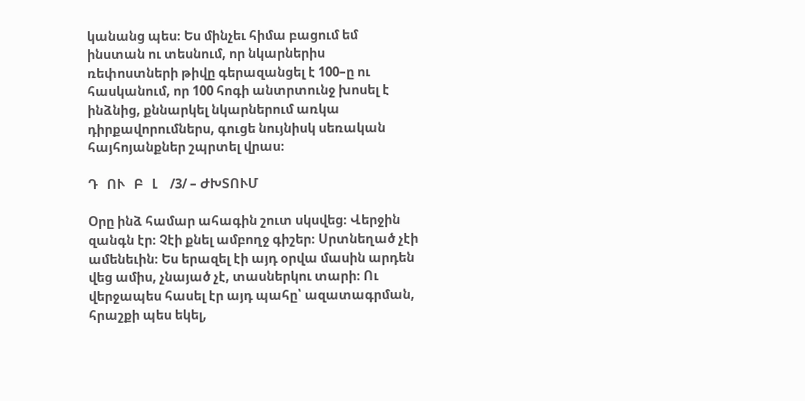կանանց պես։ Ես մինչեւ հիմա բացում եմ ինստան ու տեսնում, որ նկարներիս ռեփոստների թիվը գերազանցել է 100–ը ու հասկանում, որ 100 հոգի անտրտունջ խոսել է ինձնից, քննարկել նկարներում առկա դիրքավորումներս, գուցե նույնիսկ սեռական հայհոյանքներ շպրտել վրաս։

Դ   ՈՒ   Բ   Լ    /3/ – ԺԽՏՈՒՄ

Օրը ինձ համար ահագին շուտ սկսվեց։ Վերջին զանգն էր։ Չէի քնել ամբողջ գիշեր։ Սրտնեղած չէի ամենեւին։ Ես երազել էի այդ օրվա մասին արդեն վեց ամիս, չնայած չէ, տասներկու տարի։ Ու վերջապես հասել էր այդ պահը՝ ազատագրման, հրաշքի պես եկել,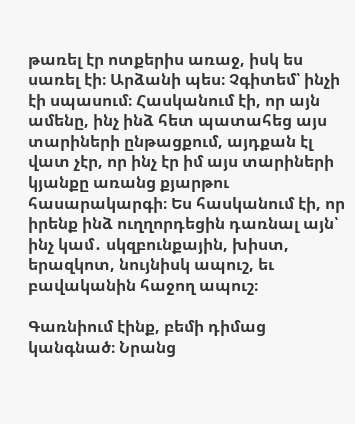թառել էր ոտքերիս առաջ, իսկ ես սառել էի։ Արձանի պես։ Չգիտեմ՝ ինչի էի սպասում։ Հասկանում էի, որ այն ամենը, ինչ ինձ հետ պատահեց այս տարիների ընթացքում, այդքան էլ վատ չէր, որ ինչ էր իմ այս տարիների կյանքը առանց քյարթու հասարակարգի։ Ես հասկանում էի, որ իրենք ինձ ուղղորդեցին դառնալ այն՝ ինչ կամ․ սկզբունքային, խիստ, երազկոտ, նույնիսկ ապուշ, եւ բավականին հաջող ապուշ։

Գառնիում էինք, բեմի դիմաց կանգնած։ Նրանց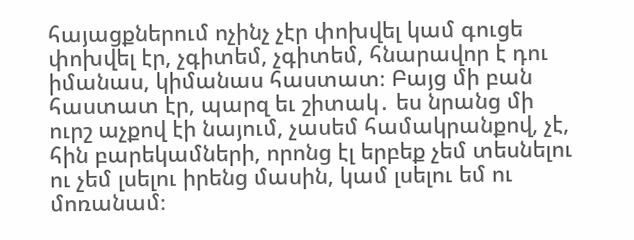հայացքներում ոչինչ չէր փոխվել կամ գուցե փոխվել էր, չգիտեմ, չգիտեմ, հնարավոր է դու իմանաս, կիմանաս հաստատ։ Բայց մի բան հաստատ էր, պարզ եւ շիտակ․ ես նրանց մի ուրշ աչքով էի նայում, չասեմ համակրանքով, չէ, հին բարեկամների, որոնց էլ երբեք չեմ տեսնելու ու չեմ լսելու իրենց մասին, կամ լսելու եմ ու մոռանամ։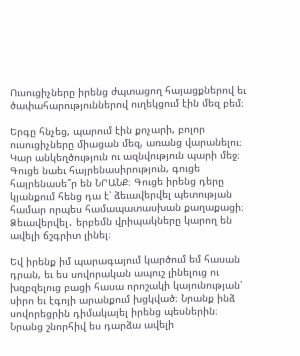Ուսուցիչները իրենց ժպտացող հայացքներով եւ ծափահարություններով ուղեկցում էին մեզ բեմ։

Երգը հնչեց, պարում էին քոչարի, բոլոր ուսուցիչները միացան մեզ, առանց վարանելու։ Կար անկեղծություն ու ազնվություն պարի մեջ։ Գուցե նաեւ հայրենասիրություն, գուցե հայրենասե՞ր են ՆՐԱՆՔ։ Գուցե իրենց դերը կյանքում հենց դա է՝ ձեւավերվել պետության համար որպես համապատասխան քաղաքացի։  Ձեւավերվել․ երբեմն վրիպակները կարող են ավելի ճշգրիտ լինել։

Եվ իրենք իմ պարագայում կարծում եմ հասան դրան, եւ ես սովորական ապուշ լինելուց ու խզբզելուց բացի հասա որոշակի կայունության՝ սիրո եւ էգոյի արանքում խցկված։ Նրանք ինձ սովորեցրին դիմակայել իրենց պեսներին։ Նրանց շնորհիվ ես դարձա ավելի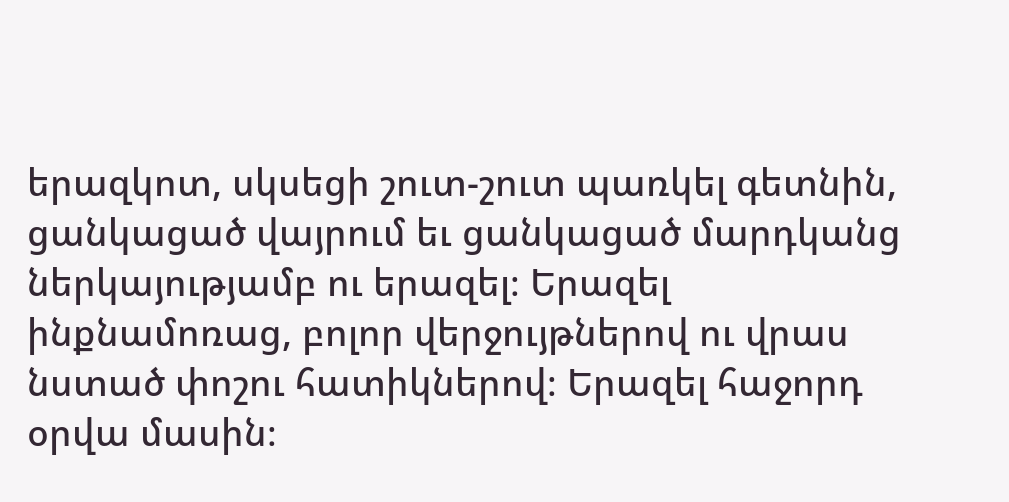երազկոտ, սկսեցի շուտ-շուտ պառկել գետնին, ցանկացած վայրում եւ ցանկացած մարդկանց ներկայությամբ ու երազել։ Երազել ինքնամոռաց, բոլոր վերջույթներով ու վրաս նստած փոշու հատիկներով։ Երազել հաջորդ օրվա մասին։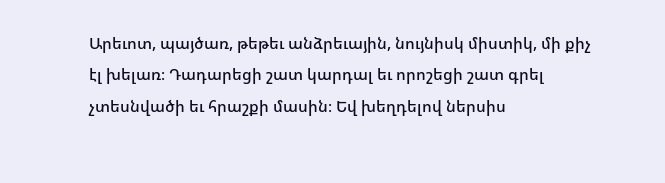Արեւոտ, պայծառ, թեթեւ անձրեւային, նույնիսկ միստիկ, մի քիչ էլ խելառ։ Դադարեցի շատ կարդալ եւ որոշեցի շատ գրել չտեսնվածի եւ հրաշքի մասին։ Եվ խեղդելով ներսիս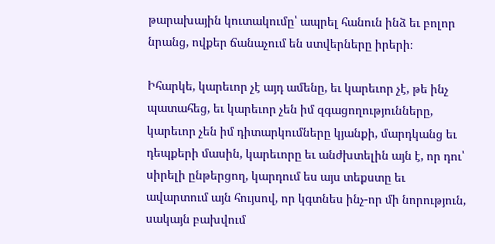թարախային կուտակումը՝ ապրել հանուն ինձ եւ բոլոր նրանց, ովքեր ճանաչում են ստվերները իրերի։

Իհարկե, կարեւոր չէ այդ ամենը, եւ կարեւոր չէ, թե ինչ պատահեց, եւ կարեւոր չեն իմ զգացողությունները, կարեւոր չեն իմ դիտարկումները կյանքի, մարդկանց եւ դեպքերի մասին, կարեւորը եւ անժխտելին այն է, որ դու՝ սիրելի ընթերցող, կարդում ես այս տեքստը եւ ավարտում այն հույսով, որ կգտնես ինչ-որ մի նորություն, սակայն բախվում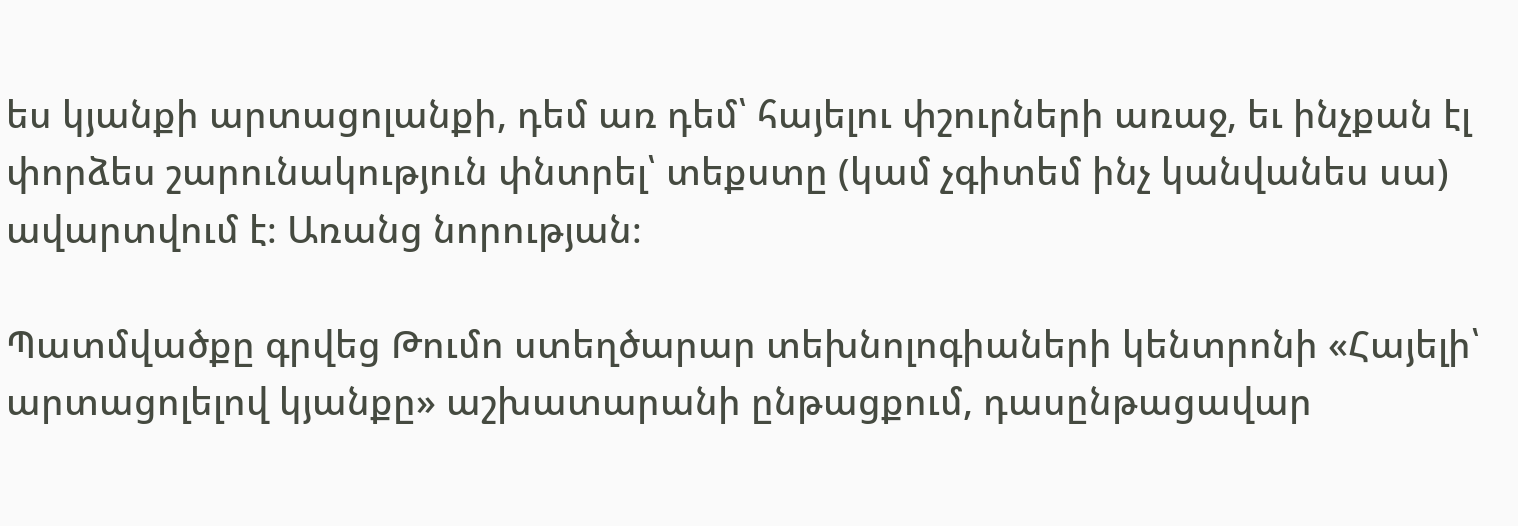ես կյանքի արտացոլանքի, դեմ առ դեմ՝ հայելու փշուրների առաջ, եւ ինչքան էլ փորձես շարունակություն փնտրել՝ տեքստը (կամ չգիտեմ ինչ կանվանես սա) ավարտվում է։ Առանց նորության։

Պատմվածքը գրվեց Թումո ստեղծարար տեխնոլոգիաների կենտրոնի «Հայելի՝ արտացոլելով կյանքը» աշխատարանի ընթացքում, դասընթացավար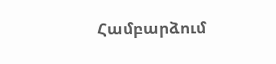Համբարձում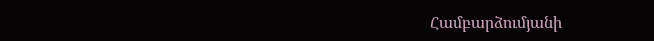Համբարձումյանի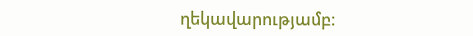ղեկավարությամբ։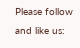Please follow and like us: